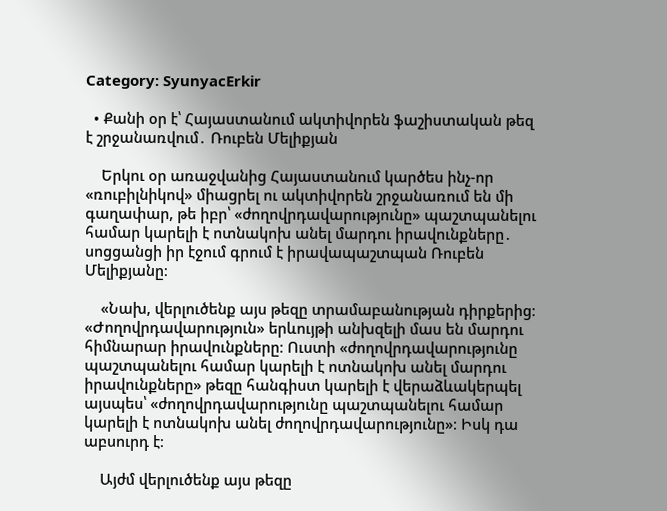Category: SyunyacErkir

  • Քանի օր է՝ Հայաստանում ակտիվորեն ֆաշիստական թեզ է շրջանառվում․ Ռուբեն Մելիքյան

    Երկու օր առաջվանից Հայաստանում կարծես ինչ-որ «ռուբիլնիկով» միացրել ու ակտիվորեն շրջանառում են մի գաղափար, թե իբր՝ «ժողովրդավարությունը» պաշտպանելու համար կարելի է ոտնակոխ անել մարդու իրավունքները․ սոցցանցի իր էջում գրում է իրավապաշտպան Ռուբեն Մելիքյանը։

    «Նախ, վերլուծենք այս թեզը տրամաբանության դիրքերից։ «Ժողովրդավարություն» երևույթի անխզելի մաս են մարդու հիմնարար իրավունքները։ Ուստի «ժողովրդավարությունը պաշտպանելու համար կարելի է ոտնակոխ անել մարդու իրավունքները» թեզը հանգիստ կարելի է վերաձևակերպել այսպես՝ «ժողովրդավարությունը պաշտպանելու համար կարելի է ոտնակոխ անել ժողովրդավարությունը»։ Իսկ դա աբսուրդ է։

    Այժմ վերլուծենք այս թեզը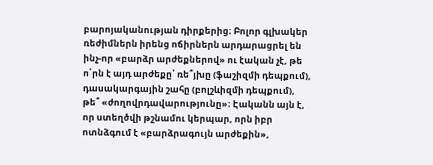բարոյականության դիրքերից։ Բոլոր գլխակեր ռեժիմներն իրենց ոճիրներն արդարացրել են ինչ-որ «բարձր արժեքներով» ու էական չէ, թե ո՛րն է այդ արժեքը՝ ռե՞յխը (ֆաշիզմի դեպքում), դասակարգային շահը (բոլշևիզմի դեպքում), թե՞ «ժողովրդավարությունը»։ Էականն այն է, որ ստեղծվի թշնամու կերպար, որն իբր ոտնձգում է «բարձրագույն արժեքին»,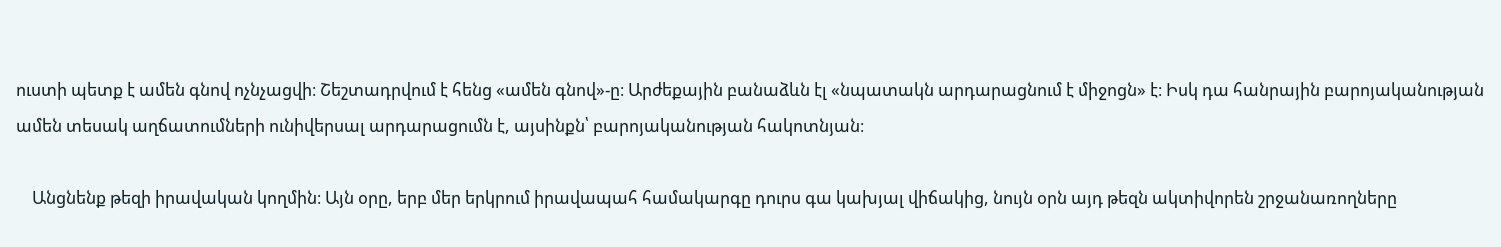ուստի պետք է ամեն գնով ոչնչացվի։ Շեշտադրվում է հենց «ամեն գնով»-ը։ Արժեքային բանաձևն էլ «նպատակն արդարացնում է միջոցն» է։ Իսկ դա հանրային բարոյականության ամեն տեսակ աղճատումների ունիվերսալ արդարացումն է, այսինքն՝ բարոյականության հակոտնյան։

    Անցնենք թեզի իրավական կողմին։ Այն օրը, երբ մեր երկրում իրավապահ համակարգը դուրս գա կախյալ վիճակից, նույն օրն այդ թեզն ակտիվորեն շրջանառողները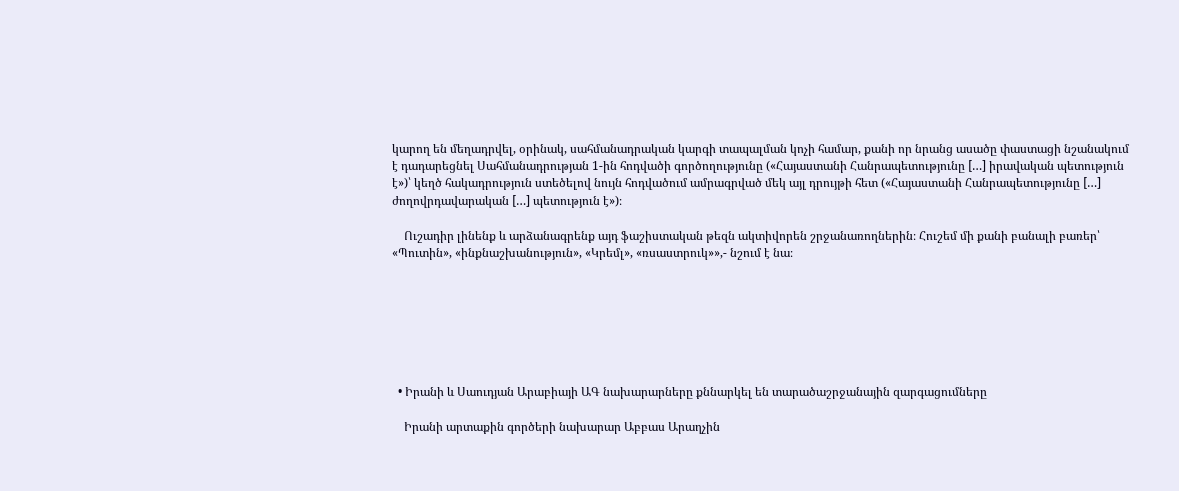կարող են մեղադրվել, օրինակ, սահմանադրական կարգի տապալման կոչի համար, քանի որ նրանց ասածը փաստացի նշանակում է դադարեցնել Սահմանադրության 1-ին հոդվածի գործողությունը («Հայաստանի Հանրապետությունը […] իրավական պետություն է»)՝ կեղծ հակադրություն ստեծելով նույն հոդվածում ամրագրված մեկ այլ դրույթի հետ («Հայաստանի Հանրապետությունը […] ժողովրդավարական […] պետություն է»)։

    Ուշադիր լինենք և արձանագրենք այդ ֆաշիստական թեզն ակտիվորեն շրջանառողներին։ Հուշեմ մի քանի բանալի բառեր՝ «Պուտին», «ինքնաշխանություն», «Կրեմլ», «ռսաստրուկ»»,- նշում է նա։







  • Իրանի և Սաուդյան Արաբիայի ԱԳ նախարարները քննարկել են տարածաշրջանային զարգացումները

    Իրանի արտաքին գործերի նախարար Աբբաս Արաղչին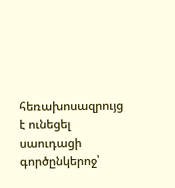հեռախոսազրույց է ունեցել սաուդացի գործընկերոջ՝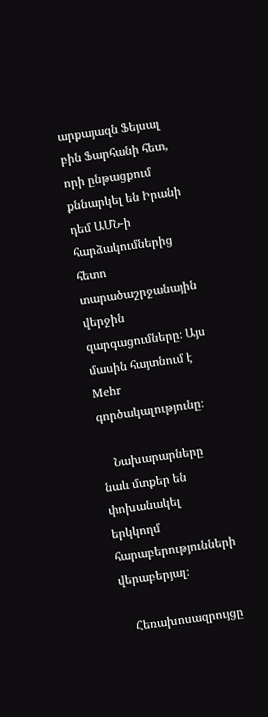արքայազն Ֆեյսալ բին Ֆարհանի հետ, որի ընթացքում քննարկել են Իրանի դեմ ԱՄՆ-ի հարձակումներից հետո տարածաշրջանային վերջին զարգացումները։ Այս մասին հայտնում է Mehr գործակալությունը։

    Նախարարները նաև մտքեր են փոխանակել երկկողմ հարաբերությունների վերաբերյալ։

    Հեռախոսազրույցը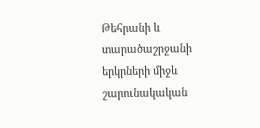Թեհրանի և տարածաշրջանի երկրների միջև շարունակական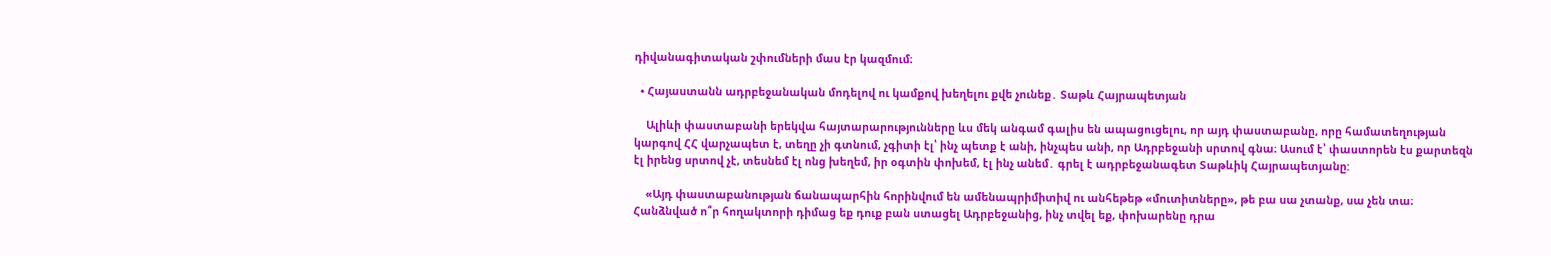դիվանագիտական շփումների մաս էր կազմում։

  • Հայաստանն ադրբեջանական մոդելով ու կամքով խեղելու քվե չունեք․ Տաթև Հայրապետյան

    Ալիևի փաստաբանի երեկվա հայտարարությունները ևս մեկ անգամ գալիս են ապացուցելու, որ այդ փաստաբանը, որը համատեղության կարգով ՀՀ վարչապետ է, տեղը չի գտնում, չգիտի էլ՝ ինչ պետք է անի, ինչպես անի, որ Ադրբեջանի սրտով գնա։ Ասում է՝ փաստորեն էս քարտեզն էլ իրենց սրտով չէ, տեսնեմ էլ ոնց խեղեմ, իր օգտին փոխեմ, էլ ինչ անեմ․ գրել է ադրբեջանագետ Տաթևիկ Հայրապետյանը:

    «Այդ փաստաբանության ճանապարհին հորինվում են ամենապրիմիտիվ ու անհեթեթ «մուտիտները», թե բա սա չտանք, սա չեն տա։ Հանձնված ո՞ր հողակտորի դիմաց եք դուք բան ստացել Ադրբեջանից, ինչ տվել եք, փոխարենը դրա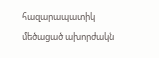հազարապատիկ մեծացած ախորժակն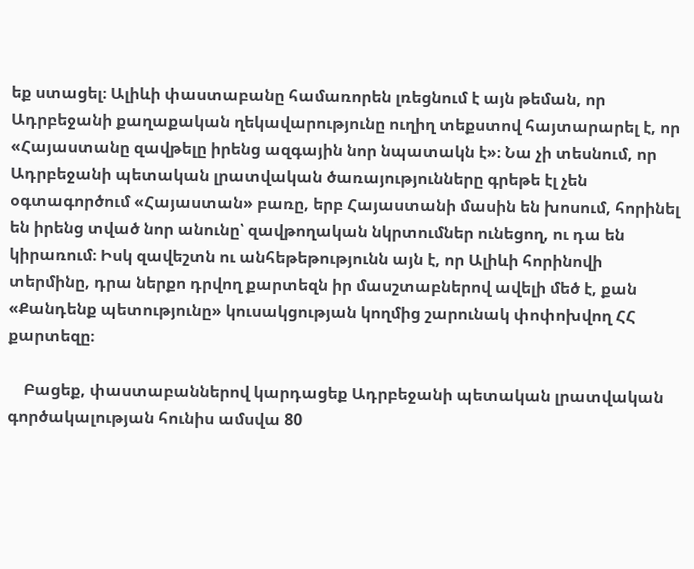եք ստացել։ Ալիևի փաստաբանը համառորեն լռեցնում է այն թեման, որ Ադրբեջանի քաղաքական ղեկավարությունը ուղիղ տեքստով հայտարարել է, որ «Հայաստանը զավթելը իրենց ազգային նոր նպատակն է»։ Նա չի տեսնում, որ Ադրբեջանի պետական լրատվական ծառայությունները գրեթե էլ չեն օգտագործում «Հայաստան» բառը, երբ Հայաստանի մասին են խոսում, հորինել են իրենց տված նոր անունը՝ զավթողական նկրտումներ ունեցող, ու դա են կիրառում։ Իսկ զավեշտն ու անհեթեթությունն այն է, որ Ալիևի հորինովի տերմինը, դրա ներքո դրվող քարտեզն իր մասշտաբներով ավելի մեծ է, քան «Քանդենք պետությունը» կուսակցության կողմից շարունակ փոփոխվող ՀՀ քարտեզը։

    Բացեք, փաստաբաններով կարդացեք Ադրբեջանի պետական լրատվական գործակալության հունիս ամսվա 80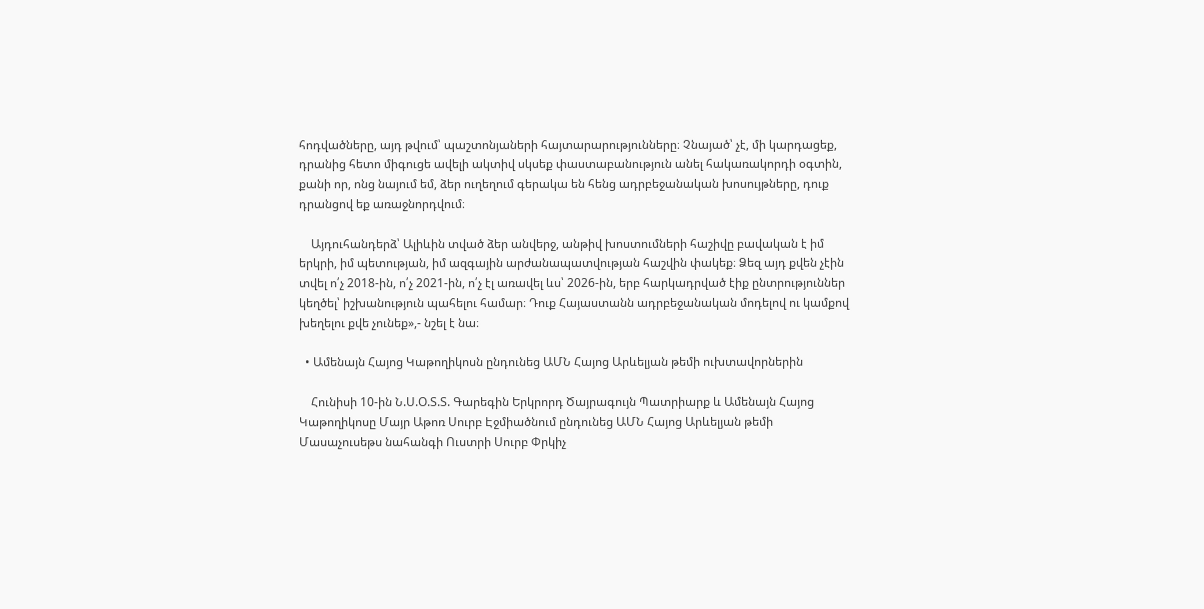հոդվածները, այդ թվում՝ պաշտոնյաների հայտարարությունները։ Չնայած՝ չէ, մի կարդացեք, դրանից հետո միգուցե ավելի ակտիվ սկսեք փաստաբանություն անել հակառակորդի օգտին, քանի որ, ոնց նայում եմ, ձեր ուղեղում գերակա են հենց ադրբեջանական խոսույթները, դուք դրանցով եք առաջնորդվում։

    Այդուհանդերձ՝ Ալիևին տված ձեր անվերջ, անթիվ խոստումների հաշիվը բավական է իմ երկրի, իմ պետության, իմ ազգային արժանապատվության հաշվին փակեք։ Ձեզ այդ քվեն չէին տվել ո՛չ 2018-ին, ո՛չ 2021-ին, ո՛չ էլ առավել ևս՝ 2026-ին, երբ հարկադրված էիք ընտրություններ կեղծել՝ իշխանություն պահելու համար։ Դուք Հայաստանն ադրբեջանական մոդելով ու կամքով խեղելու քվե չունեք»,- նշել է նա։

  • Ամենայն Հայոց Կաթողիկոսն ընդունեց ԱՄՆ Հայոց Արևելյան թեմի ուխտավորներին

    Հունիսի 10-ին Ն.Ս.Օ.Տ.Տ. Գարեգին Երկրորդ Ծայրագույն Պատրիարք և Ամենայն Հայոց Կաթողիկոսը Մայր Աթոռ Սուրբ Էջմիածնում ընդունեց ԱՄՆ Հայոց Արևելյան թեմի Մասաչուսեթս նահանգի Ուստրի Սուրբ Փրկիչ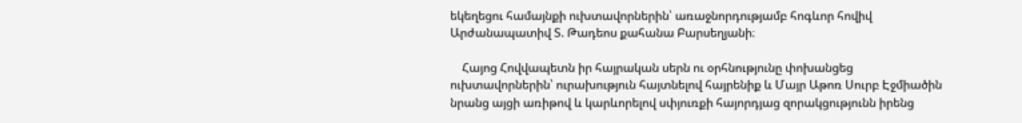եկեղեցու համայնքի ուխտավորներին՝ առաջնորդությամբ հոգևոր հովիվ Արժանապատիվ Տ. Թադեոս քահանա Բարսեղյանի։

    Հայոց Հովվապետն իր հայրական սերն ու օրհնությունը փոխանցեց ուխտավորներին՝ ուրախություն հայտնելով հայրենիք և Մայր Աթոռ Սուրբ Էջմիածին նրանց այցի առիթով և կարևորելով սփյուռքի հայորդյաց զորակցությունն իրենց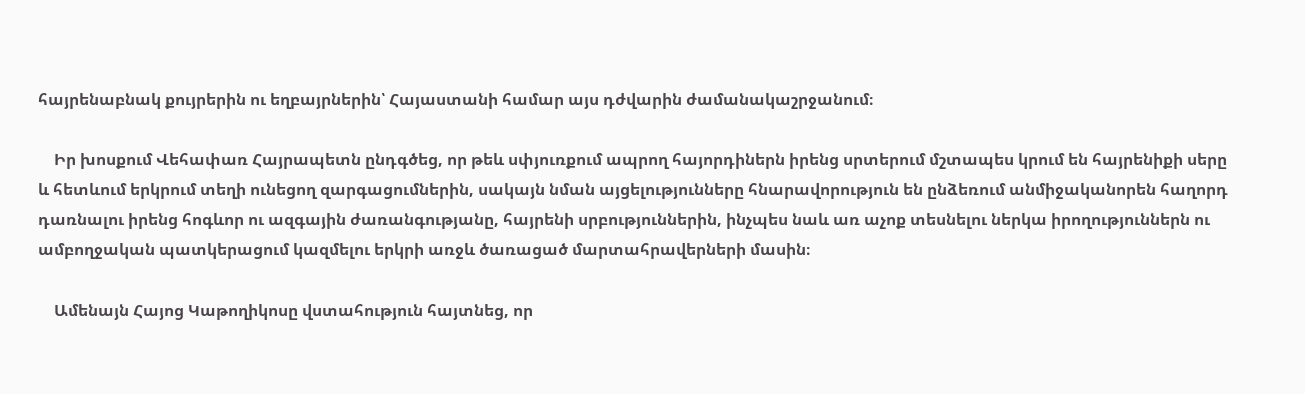հայրենաբնակ քույրերին ու եղբայրներին՝ Հայաստանի համար այս դժվարին ժամանակաշրջանում։

    Իր խոսքում Վեհափառ Հայրապետն ընդգծեց, որ թեև սփյուռքում ապրող հայորդիներն իրենց սրտերում մշտապես կրում են հայրենիքի սերը և հետևում երկրում տեղի ունեցող զարգացումներին, սակայն նման այցելությունները հնարավորություն են ընձեռում անմիջականորեն հաղորդ դառնալու իրենց հոգևոր ու ազգային ժառանգությանը, հայրենի սրբություններին, ինչպես նաև առ աչոք տեսնելու ներկա իրողություններն ու ամբողջական պատկերացում կազմելու երկրի առջև ծառացած մարտահրավերների մասին։

    Ամենայն Հայոց Կաթողիկոսը վստահություն հայտնեց, որ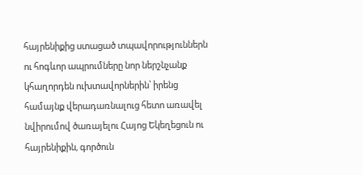հայրենիքից ստացած տպավորություններն ու հոգևոր ապրումները նոր ներշնչանք կհաղորդեն ուխտավորներին՝ իրենց համայնք վերադառնալուց հետո առավել նվիրումով ծառայելու Հայոց Եկեղեցուն ու հայրենիքին, գործուն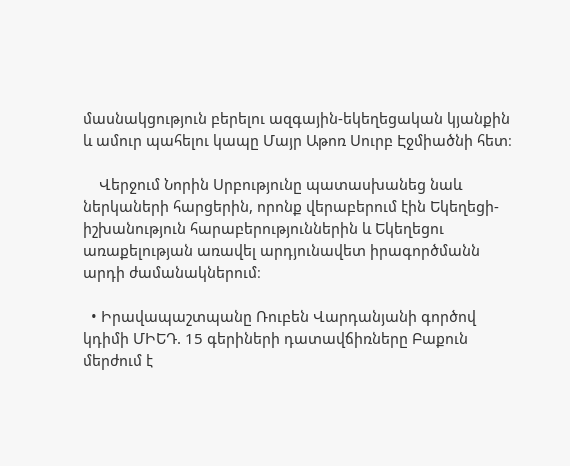մասնակցություն բերելու ազգային-եկեղեցական կյանքին և ամուր պահելու կապը Մայր Աթոռ Սուրբ Էջմիածնի հետ։

    Վերջում Նորին Սրբությունը պատասխանեց նաև ներկաների հարցերին, որոնք վերաբերում էին Եկեղեցի-իշխանություն հարաբերություններին և Եկեղեցու առաքելության առավել արդյունավետ իրագործմանն արդի ժամանակներում։

  • Իրավապաշտպանը Ռուբեն Վարդանյանի գործով կդիմի ՄԻԵԴ. 15 գերիների դատավճիռները Բաքուն մերժում է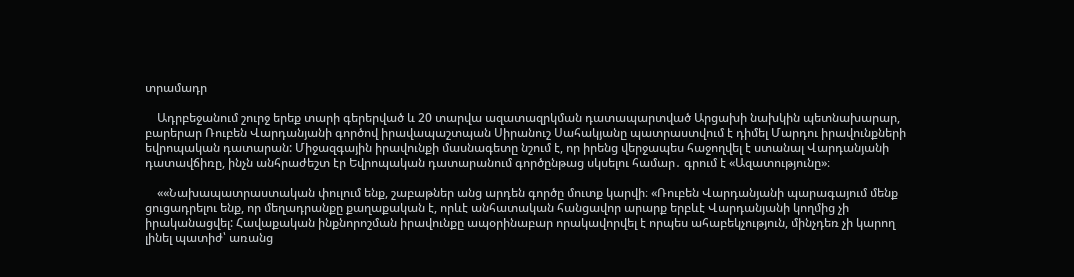տրամադր

    Ադրբեջանում շուրջ երեք տարի գերերված և 20 տարվա ազատազրկման դատապարտված Արցախի նախկին պետնախարար, բարերար Ռուբեն Վարդանյանի գործով իրավապաշտպան Սիրանուշ Սահակյանը պատրաստվում է դիմել Մարդու իրավունքների եվրոպական դատարան: Միջազգային իրավունքի մասնագետը նշում է, որ իրենց վերջապես հաջողվել է ստանալ Վարդանյանի դատավճիռը, ինչն անհրաժեշտ էր Եվրոպական դատարանում գործընթաց սկսելու համար․ գրում է «Ազատությունը»։

    ««Նախապատրաստական փուլում ենք, շաբաթներ անց արդեն գործը մուտք կարվի։ «Ռուբեն Վարդանյանի պարագայում մենք ցուցադրելու ենք, որ մեղադրանքը քաղաքական է, որևէ անհատական հանցավոր արարք երբևէ Վարդանյանի կողմից չի իրականացվել: Հավաքական ինքնորոշման իրավունքը ապօրինաբար որակավորվել է որպես ահաբեկչություն, մինչդեռ չի կարող լինել պատիժ՝ առանց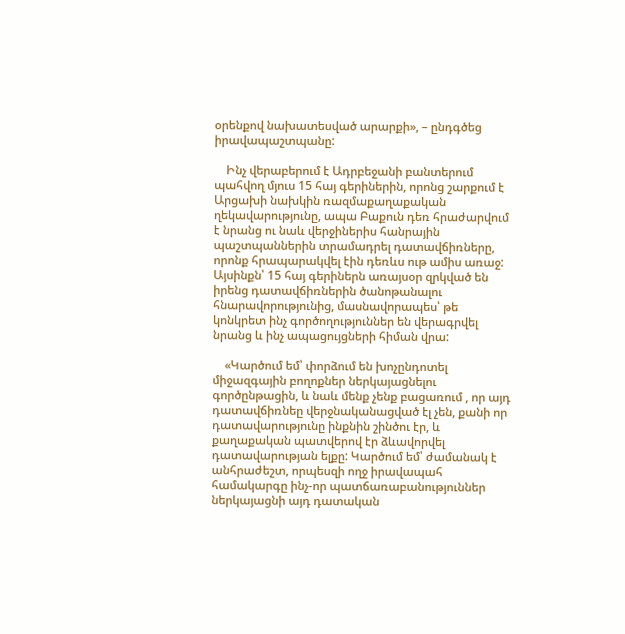օրենքով նախատեսված արարքի», – ընդգծեց իրավապաշտպանը:

    Ինչ վերաբերում է Ադրբեջանի բանտերում պահվող մյուս 15 հայ գերիներին, որոնց շարքում է Արցախի նախկին ռազմաքաղաքական ղեկավարությունը, ապա Բաքուն դեռ հրաժարվում է նրանց ու նաև վերջիներիս հանրային պաշտպաններին տրամադրել դատավճիռները, որոնք հրապարակվել էին դեռևս ութ ամիս առաջ: Այսինքն՝ 15 հայ գերիներն առայսօր զրկված են իրենց դատավճիռներին ծանոթանալու հնարավորությունից, մասնավորապես՝ թե կոնկրետ ինչ գործողություններ են վերագրվել նրանց և ինչ ապացույցների հիման վրա:

    «Կարծում եմ՝ փորձում են խոչընդոտել միջազգային բողոքներ ներկայացնելու գործընթացին, և նաև մենք չենք բացառում , որ այդ դատավճիռնեը վերջնականացված էլ չեն, քանի որ դատավարությունը ինքնին շինծու էր, և քաղաքական պատվերով էր ձևավորվել դատավարության ելքը: Կարծում եմ՝ ժամանակ է անհրաժեշտ, որպեսզի ողջ իրավապահ համակարգը ինչ-որ պատճառաբանություններ ներկայացնի այդ դատական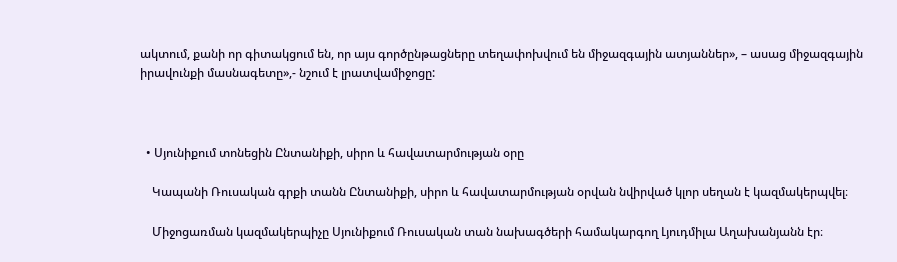ակտում, քանի որ գիտակցում են, որ այս գործընթացները տեղափոխվում են միջազգային ատյաններ», – ասաց միջազգային իրավունքի մասնագետը»,- նշում է լրատվամիջոցը:



  • Սյունիքում տոնեցին Ընտանիքի, սիրո և հավատարմության օրը

    Կապանի Ռուսական գրքի տանն Ընտանիքի, սիրո և հավատարմության օրվան նվիրված կլոր սեղան է կազմակերպվել։

    Միջոցառման կազմակերպիչը Սյունիքում Ռուսական տան նախագծերի համակարգող Լյուդմիլա Աղախանյանն էր։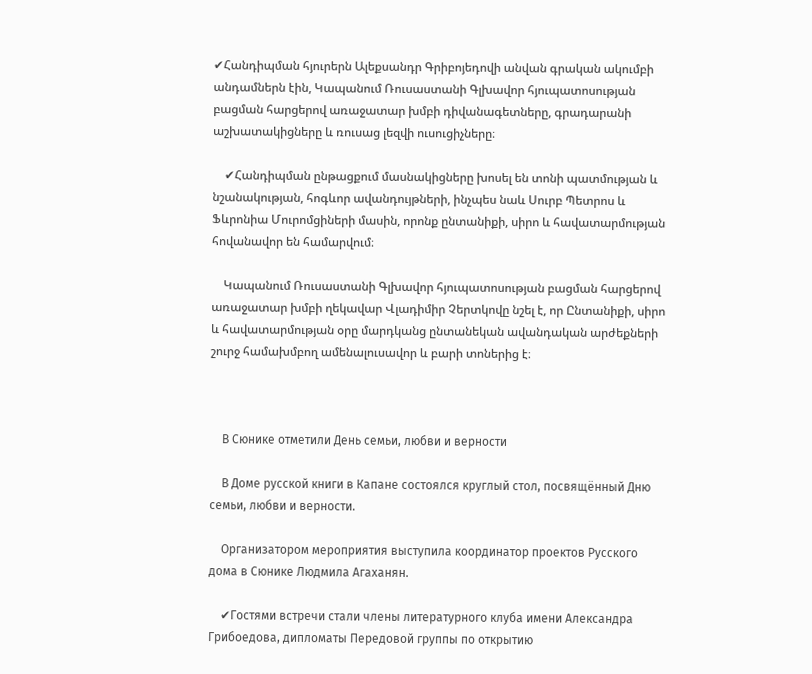✔Հանդիպման հյուրերն Ալեքսանդր Գրիբոյեդովի անվան գրական ակումբի անդամներն էին, Կապանում Ռուսաստանի Գլխավոր հյուպատոսության բացման հարցերով առաջատար խմբի դիվանագետները, գրադարանի աշխատակիցները և ռուսաց լեզվի ուսուցիչները։

    ✔Հանդիպման ընթացքում մասնակիցները խոսել են տոնի պատմության և նշանակության, հոգևոր ավանդույթների, ինչպես նաև Սուրբ Պետրոս և Ֆևրոնիա Մուրոմցիների մասին, որոնք ընտանիքի, սիրո և հավատարմության հովանավոր են համարվում։

    Կապանում Ռուսաստանի Գլխավոր հյուպատոսության բացման հարցերով առաջատար խմբի ղեկավար Վլադիմիր Չերտկովը նշել է, որ Ընտանիքի, սիրո և հավատարմության օրը մարդկանց ընտանեկան ավանդական արժեքների շուրջ համախմբող ամենալուսավոր և բարի տոներից է։



    В Сюнике отметили День семьи, любви и верности

    В Доме русской книги в Капане состоялся круглый стол, посвящённый Дню семьи, любви и верности.

    Организатором мероприятия выступила координатор проектов Русского дома в Сюнике Людмила Агаханян.

    ✔Гостями встречи стали члены литературного клуба имени Александра Грибоедова, дипломаты Передовой группы по открытию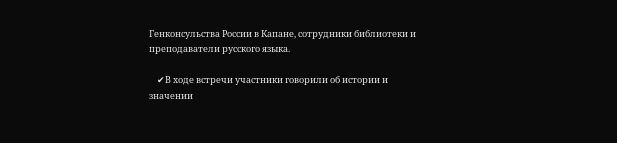Генконсульства России в Капане, сотрудники библиотеки и преподаватели русского языка.

    ✔В ходе встречи участники говорили об истории и значении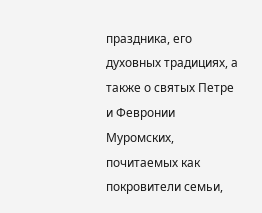праздника, его духовных традициях, а также о святых Петре и Февронии Муромских, почитаемых как покровители семьи,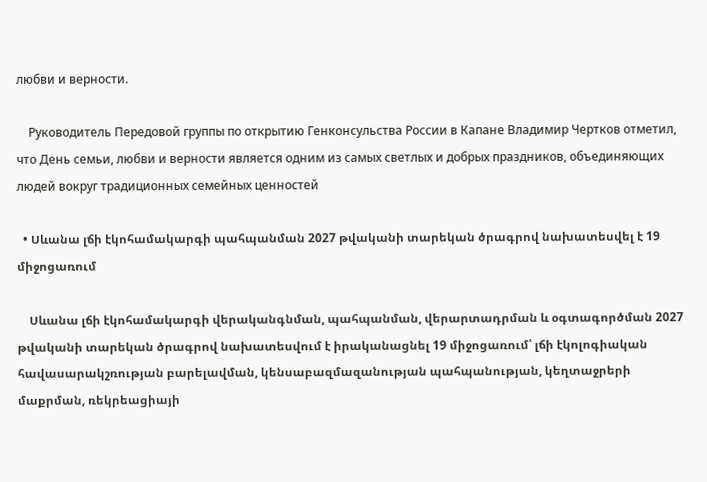любви и верности.

    Руководитель Передовой группы по открытию Генконсульства России в Капане Владимир Чертков отметил, что День семьи, любви и верности является одним из самых светлых и добрых праздников, объединяющих людей вокруг традиционных семейных ценностей

  • Սևանա լճի էկոհամակարգի պահպանման 2027 թվականի տարեկան ծրագրով նախատեսվել է 19 միջոցառում

    Սևանա լճի էկոհամակարգի վերականգնման, պահպանման, վերարտադրման և օգտագործման 2027 թվականի տարեկան ծրագրով նախատեսվում է իրականացնել 19 միջոցառում՝ լճի էկոլոգիական հավասարակշռության բարելավման, կենսաբազմազանության պահպանության, կեղտաջրերի մաքրման, ռեկրեացիայի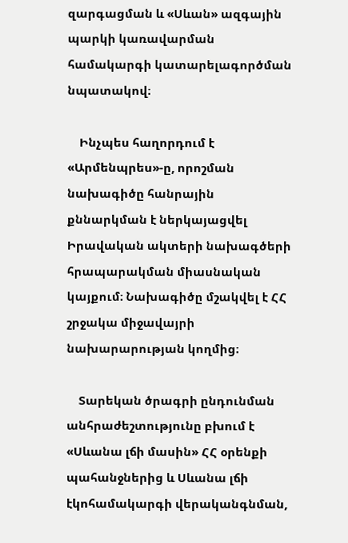զարգացման և «Սևան» ազգային պարկի կառավարման համակարգի կատարելագործման նպատակով։

    Ինչպես հաղորդում է «Արմենպրես»-ը, որոշման նախագիծը հանրային քննարկման է ներկայացվել Իրավական ակտերի նախագծերի հրապարակման միասնական կայքում։ Նախագիծը մշակվել է ՀՀ շրջակա միջավայրի նախարարության կողմից։

    Տարեկան ծրագրի ընդունման անհրաժեշտությունը բխում է «Սևանա լճի մասին» ՀՀ օրենքի պահանջներից և Սևանա լճի էկոհամակարգի վերականգնման,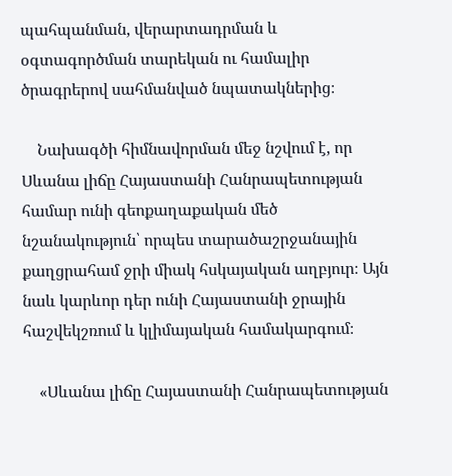պահպանման, վերարտադրման և օգտագործման տարեկան ու համալիր ծրագրերով սահմանված նպատակներից։

    Նախագծի հիմնավորման մեջ նշվում է, որ Սևանա լիճը Հայաստանի Հանրապետության համար ունի գեոքաղաքական մեծ նշանակություն՝ որպես տարածաշրջանային քաղցրահամ ջրի միակ հսկայական աղբյուր։ Այն նաև կարևոր դեր ունի Հայաստանի ջրային հաշվեկշռում և կլիմայական համակարգում։

    «Սևանա լիճը Հայաստանի Հանրապետության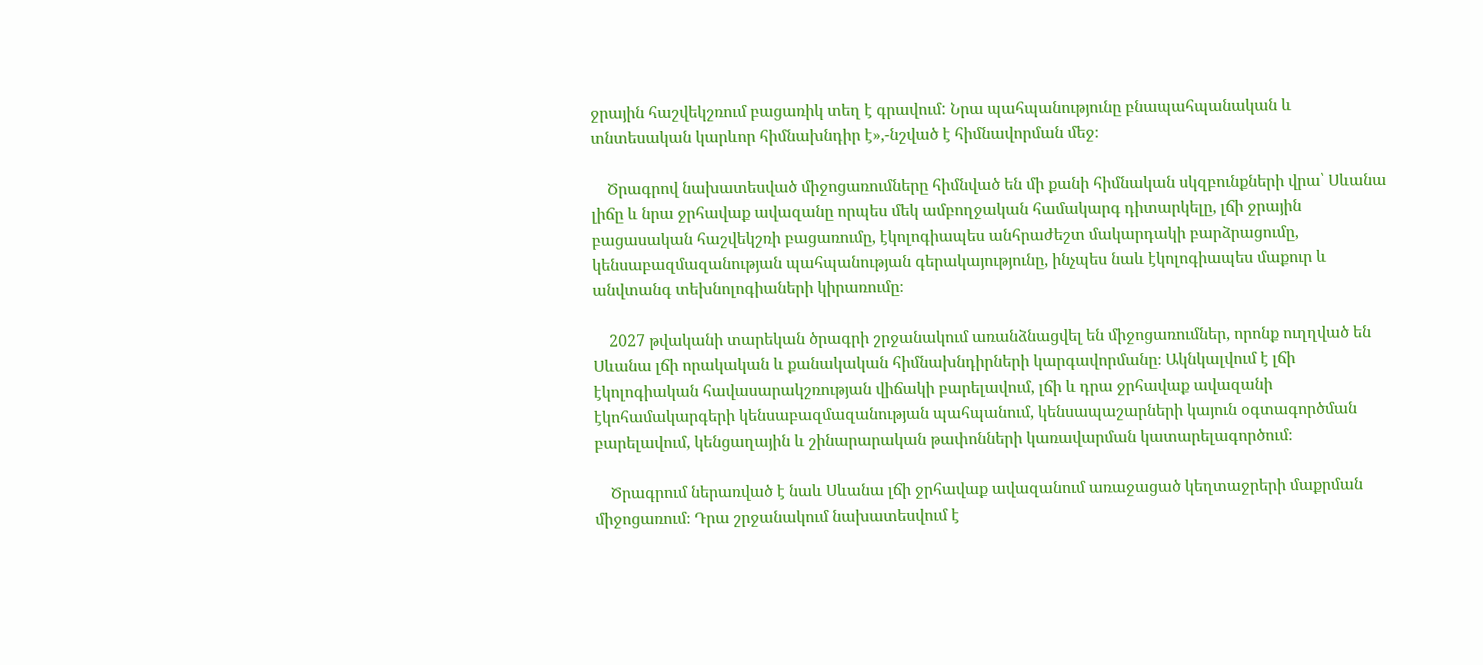ջրային հաշվեկշռում բացառիկ տեղ է գրավում: Նրա պահպանությունը բնապահպանական և տնտեսական կարևոր հիմնախնդիր է»,-նշված է հիմնավորման մեջ։

    Ծրագրով նախատեսված միջոցառումները հիմնված են մի քանի հիմնական սկզբունքների վրա՝ Սևանա լիճը և նրա ջրհավաք ավազանը որպես մեկ ամբողջական համակարգ դիտարկելը, լճի ջրային բացասական հաշվեկշռի բացառումը, էկոլոգիապես անհրաժեշտ մակարդակի բարձրացումը, կենսաբազմազանության պահպանության գերակայությունը, ինչպես նաև էկոլոգիապես մաքուր և անվտանգ տեխնոլոգիաների կիրառումը։

    2027 թվականի տարեկան ծրագրի շրջանակում առանձնացվել են միջոցառումներ, որոնք ուղղված են Սևանա լճի որակական և քանակական հիմնախնդիրների կարգավորմանը։ Ակնկալվում է լճի էկոլոգիական հավասարակշռության վիճակի բարելավում, լճի և դրա ջրհավաք ավազանի էկոհամակարգերի կենսաբազմազանության պահպանում, կենսապաշարների կայուն օգտագործման բարելավում, կենցաղային և շինարարական թափոնների կառավարման կատարելագործում։

    Ծրագրում ներառված է նաև Սևանա լճի ջրհավաք ավազանում առաջացած կեղտաջրերի մաքրման միջոցառում։ Դրա շրջանակում նախատեսվում է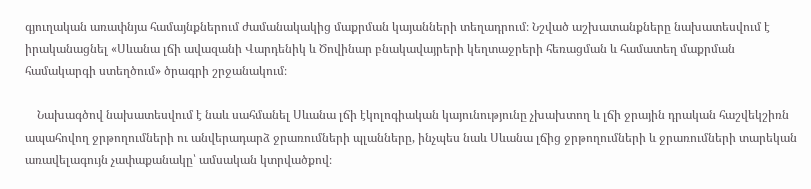գյուղական առափնյա համայնքներում ժամանակակից մաքրման կայանների տեղադրում։ Նշված աշխատանքները նախատեսվում է իրականացնել «Սևանա լճի ավազանի Վարդենիկ և Ծովինար բնակավայրերի կեղտաջրերի հեռացման և համատեղ մաքրման համակարգի ստեղծում» ծրագրի շրջանակում։

    Նախագծով նախատեսվում է նաև սահմանել Սևանա լճի էկոլոգիական կայունությունը չխախտող և լճի ջրային դրական հաշվեկշիռն ապահովող ջրթողումների ու անվերադարձ ջրառումների պլանները, ինչպես նաև Սևանա լճից ջրթողումների և ջրառումների տարեկան առավելագույն չափաքանակը՝ ամսական կտրվածքով։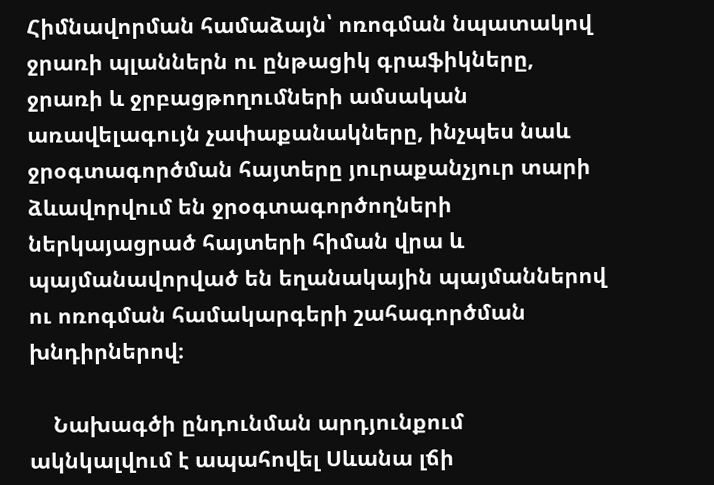Հիմնավորման համաձայն՝ ոռոգման նպատակով ջրառի պլաններն ու ընթացիկ գրաֆիկները, ջրառի և ջրբացթողումների ամսական առավելագույն չափաքանակները, ինչպես նաև ջրօգտագործման հայտերը յուրաքանչյուր տարի ձևավորվում են ջրօգտագործողների ներկայացրած հայտերի հիման վրա և պայմանավորված են եղանակային պայմաններով ու ոռոգման համակարգերի շահագործման խնդիրներով։

    Նախագծի ընդունման արդյունքում ակնկալվում է ապահովել Սևանա լճի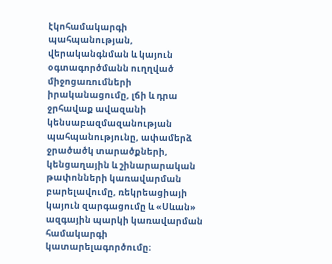էկոհամակարգի պահպանության, վերականգնման և կայուն օգտագործմանն ուղղված միջոցառումների իրականացումը, լճի և դրա ջրհավաք ավազանի կենսաբազմազանության պահպանությունը, ափամերձ ջրածածկ տարածքների, կենցաղային և շինարարական թափոնների կառավարման բարելավումը, ռեկրեացիայի կայուն զարգացումը և «Սևան» ազգային պարկի կառավարման համակարգի կատարելագործումը։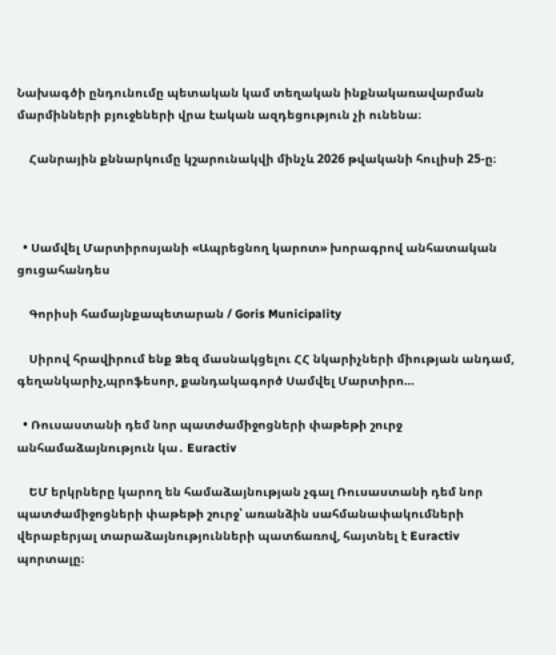Նախագծի ընդունումը պետական կամ տեղական ինքնակառավարման մարմինների բյուջեների վրա էական ազդեցություն չի ունենա։

    Հանրային քննարկումը կշարունակվի մինչև 2026 թվականի հուլիսի 25-ը։



  • Սամվել Մարտիրոսյանի «Ապրեցնող կարոտ» խորագրով անհատական ցուցահանդես

    Գորիսի համայնքապետարան / Goris Municipality

    Սիրով հրավիրում ենք Ձեզ մասնակցելու ՀՀ նկարիչների միության անդամ, գեղանկարիչ,պրոֆեսոր, քանդակագործ Սամվել Մարտիրո…

  • Ռուսաստանի դեմ նոր պատժամիջոցների փաթեթի շուրջ անհամաձայնություն կա․ Euractiv

    ԵՄ երկրները կարող են համաձայնության չգալ Ռուսաստանի դեմ նոր պատժամիջոցների փաթեթի շուրջ՝ առանձին սահմանափակումների վերաբերյալ տարաձայնությունների պատճառով, հայտնել է Euractiv պորտալը։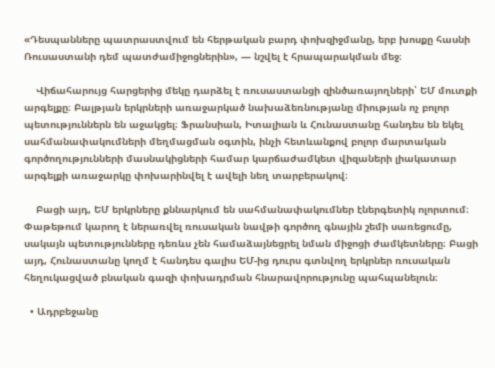«Դեսպանները պատրաստվում են հերթական բարդ փոխզիջմանը, երբ խոսքը հասնի Ռուսաստանի դեմ պատժամիջոցներին», — նշվել է հրապարակման մեջ։

    Վիճահարույց հարցերից մեկը դարձել է ռուսաստանցի զինծառայողների՝ ԵՄ մուտքի արգելքը։ Բալթյան երկրների առաջարկած նախաձեռնությանը միության ոչ բոլոր պետություններն են աջակցել։ Ֆրանսիան, Իտալիան և Հունաստանը հանդես են եկել սահմանափակումների մեղմացման օգտին, ինչի հետևանքով բոլոր մարտական գործողությունների մասնակիցների համար կարճաժամկետ վիզաների լիակատար արգելքի առաջարկը փոխարինվել է ավելի նեղ տարբերակով։

    Բացի այդ, ԵՄ երկրները քննարկում են սահմանափակումներ էներգետիկ ոլորտում։ Փաթեթում կարող է ներառվել ռուսական նավթի գործող գնային շեմի սառեցումը, սակայն պետությունները դեռևս չեն համաձայնեցրել նման միջոցի ժամկետները։ Բացի այդ, Հունաստանը կողմ է հանդես գալիս ԵՄ-ից դուրս գտնվող երկրներ ռուսական հեղուկացված բնական գազի փոխադրման հնարավորությունը պահպանելուն։

  • Ադրբեջանը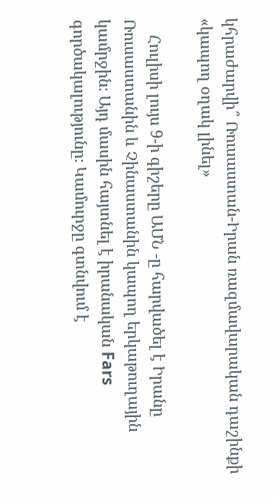կհրաժարվի՞ Ռուսաստան-Իրան ռազմավարական դաշինքի «կապող օղակ լինել»

    Հուլիսի լույս 9-ի գիշերը ԱՄՆ -ը հարվածել է Իրանը Ռուսաստանին և Չինաստանին կապող երկաթուղային կամրջին։ Այդ մասին հայտնել է իրանական Fars գործակալությունը։ Կամուրջը գտնվում է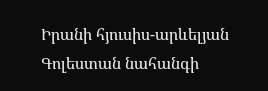Իրանի հյուսիս-արևելյան Գոլեստան նահանգի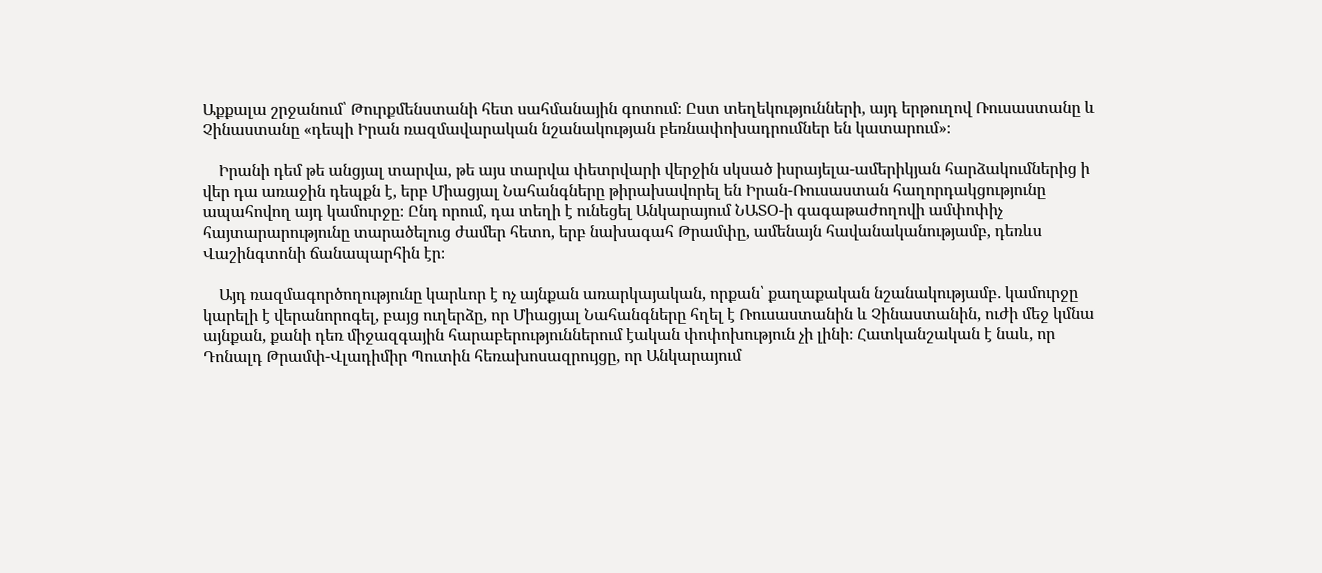Աքքալա շրջանում՝ Թուրքմենստանի հետ սահմանային գոտում։ Ըստ տեղեկությունների, այդ երթուղով Ռուսաստանը և Չինաստանը «դեպի Իրան ռազմավարական նշանակության բեռնափոխադրումներ են կատարում»։

    Իրանի դեմ թե անցյալ տարվա, թե այս տարվա փետրվարի վերջին սկսած իսրայելա-ամերիկյան հարձակումներից ի վեր դա առաջին դեպքն է, երբ Միացյալ Նահանգները թիրախավորել են Իրան-Ռուսաստան հաղորդակցությունը ապահովող այդ կամուրջը։ Ընդ որում, դա տեղի է ունեցել Անկարայում ՆԱՏՕ-ի գագաթաժողովի ամփոփիչ հայտարարությունը տարածելուց ժամեր հետո, երբ նախագահ Թրամփը, ամենայն հավանականությամբ, դեռևս Վաշինգտոնի ճանապարհին էր։

    Այդ ռազմագործողությունը կարևոր է ոչ այնքան առարկայական, որքան՝ քաղաքական նշանակությամբ․ կամուրջը կարելի է վերանորոգել, բայց ուղերձը, որ Միացյալ Նահանգները հղել է Ռուսաստանին և Չինաստանին, ուժի մեջ կմնա այնքան, քանի դեռ միջազգային հարաբերություններում էական փոփոխություն չի լինի։ Հատկանշական է նաև, որ Դոնալդ Թրամփ-Վլադիմիր Պուտին հեռախոսազրույցը, որ Անկարայում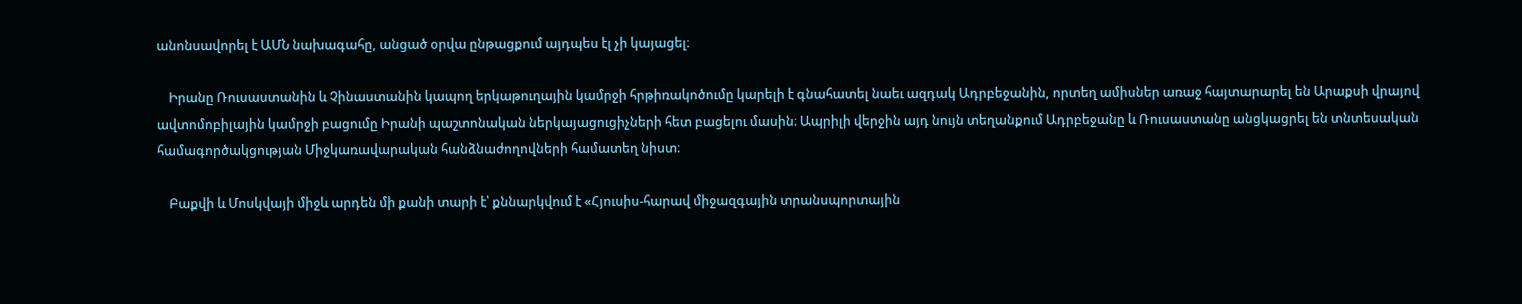անոնսավորել է ԱՄՆ նախագահը, անցած օրվա ընթացքում այդպես էլ չի կայացել։

    Իրանը Ռուսաստանին և Չինաստանին կապող երկաթուղային կամրջի հրթիռակոծումը կարելի է գնահատել նաեւ ազդակ Ադրբեջանին, որտեղ ամիսներ առաջ հայտարարել են Արաքսի վրայով ավտոմոբիլային կամրջի բացումը Իրանի պաշտոնական ներկայացուցիչների հետ բացելու մասին։ Ապրիլի վերջին այդ նույն տեղանքում Ադրբեջանը և Ռուսաստանը անցկացրել են տնտեսական համագործակցության Միջկառավարական հանձնաժողովների համատեղ նիստ։

    Բաքվի և Մոսկվայի միջև արդեն մի քանի տարի է՝ քննարկվում է «Հյուսիս-հարավ միջազգային տրանսպորտային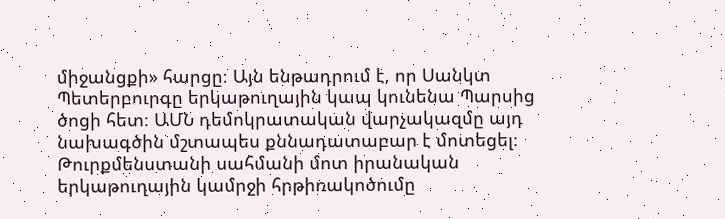միջանցքի» հարցը։ Այն ենթադրում է, որ Սանկտ Պետերբուրգը երկաթուղային կապ կունենա Պարսից ծոցի հետ։ ԱՄՆ դեմոկրատական վարչակազմը այդ նախագծին մշտապես քննադատաբար է մոտեցել։ Թուրքմենստանի սահմանի մոտ իրանական երկաթուղային կամրջի հրթիռակոծումը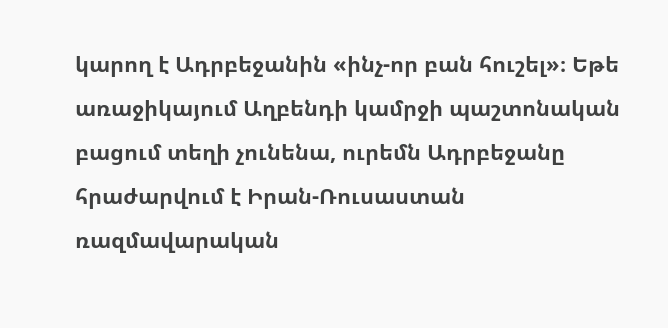կարող է Ադրբեջանին «ինչ-որ բան հուշել»։ Եթե առաջիկայում Աղբենդի կամրջի պաշտոնական բացում տեղի չունենա, ուրեմն Ադրբեջանը հրաժարվում է Իրան-Ռուսաստան ռազմավարական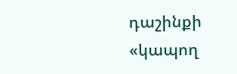դաշինքի «կապող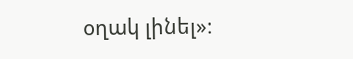օղակ լինել»։